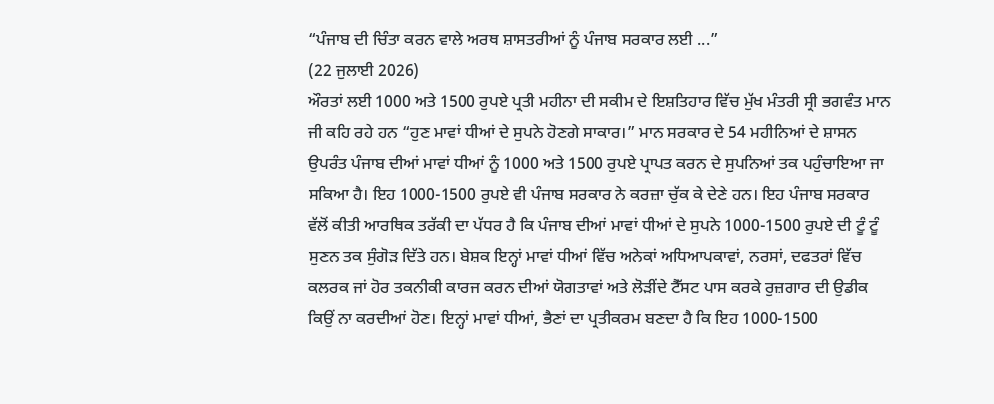“ਪੰਜਾਬ ਦੀ ਚਿੰਤਾ ਕਰਨ ਵਾਲੇ ਅਰਥ ਸ਼ਾਸਤਰੀਆਂ ਨੂੰ ਪੰਜਾਬ ਸਰਕਾਰ ਲਈ ...”
(22 ਜੁਲਾਈ 2026)
ਔਰਤਾਂ ਲਈ 1000 ਅਤੇ 1500 ਰੁਪਏ ਪ੍ਰਤੀ ਮਹੀਨਾ ਦੀ ਸਕੀਮ ਦੇ ਇਸ਼ਤਿਹਾਰ ਵਿੱਚ ਮੁੱਖ ਮੰਤਰੀ ਸ੍ਰੀ ਭਗਵੰਤ ਮਾਨ ਜੀ ਕਹਿ ਰਹੇ ਹਨ “ਹੁਣ ਮਾਵਾਂ ਧੀਆਂ ਦੇ ਸੁਪਨੇ ਹੋਣਗੇ ਸਾਕਾਰ।” ਮਾਨ ਸਰਕਾਰ ਦੇ 54 ਮਹੀਨਿਆਂ ਦੇ ਸ਼ਾਸਨ ਉਪਰੰਤ ਪੰਜਾਬ ਦੀਆਂ ਮਾਵਾਂ ਧੀਆਂ ਨੂੰ 1000 ਅਤੇ 1500 ਰੁਪਏ ਪ੍ਰਾਪਤ ਕਰਨ ਦੇ ਸੁਪਨਿਆਂ ਤਕ ਪਹੁੰਚਾਇਆ ਜਾ ਸਕਿਆ ਹੈ। ਇਹ 1000-1500 ਰੁਪਏ ਵੀ ਪੰਜਾਬ ਸਰਕਾਰ ਨੇ ਕਰਜ਼ਾ ਚੁੱਕ ਕੇ ਦੇਣੇ ਹਨ। ਇਹ ਪੰਜਾਬ ਸਰਕਾਰ ਵੱਲੋਂ ਕੀਤੀ ਆਰਥਿਕ ਤਰੱਕੀ ਦਾ ਪੱਧਰ ਹੈ ਕਿ ਪੰਜਾਬ ਦੀਆਂ ਮਾਵਾਂ ਧੀਆਂ ਦੇ ਸੁਪਨੇ 1000-1500 ਰੁਪਏ ਦੀ ਟੂੰ ਟੂੰ ਸੁਣਨ ਤਕ ਸੁੰਗੋੜ ਦਿੱਤੇ ਹਨ। ਬੇਸ਼ਕ ਇਨ੍ਹਾਂ ਮਾਵਾਂ ਧੀਆਂ ਵਿੱਚ ਅਨੇਕਾਂ ਅਧਿਆਪਕਾਵਾਂ, ਨਰਸਾਂ, ਦਫਤਰਾਂ ਵਿੱਚ ਕਲਰਕ ਜਾਂ ਹੋਰ ਤਕਨੀਕੀ ਕਾਰਜ ਕਰਨ ਦੀਆਂ ਯੋਗਤਾਵਾਂ ਅਤੇ ਲੋੜੀਂਦੇ ਟੈੱਸਟ ਪਾਸ ਕਰਕੇ ਰੁਜ਼ਗਾਰ ਦੀ ਉਡੀਕ ਕਿਉਂ ਨਾ ਕਰਦੀਆਂ ਹੋਣ। ਇਨ੍ਹਾਂ ਮਾਵਾਂ ਧੀਆਂ, ਭੈਣਾਂ ਦਾ ਪ੍ਰਤੀਕਰਮ ਬਣਦਾ ਹੈ ਕਿ ਇਹ 1000-1500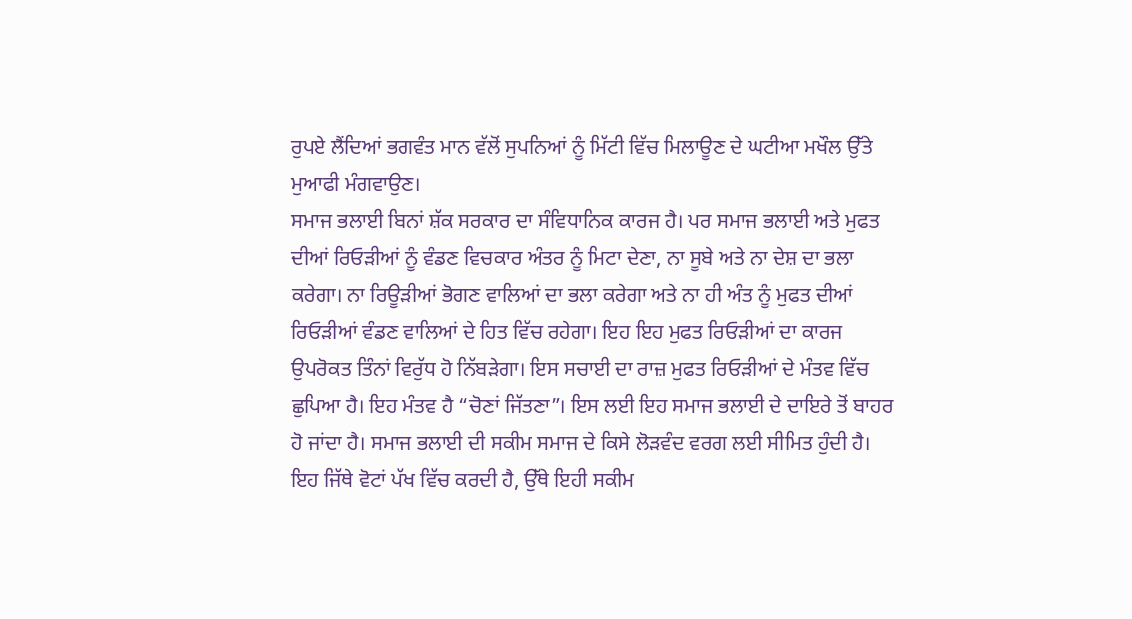ਰੁਪਏ ਲੈਂਦਿਆਂ ਭਗਵੰਤ ਮਾਨ ਵੱਲੋਂ ਸੁਪਨਿਆਂ ਨੂੰ ਮਿੱਟੀ ਵਿੱਚ ਮਿਲਾਊਣ ਦੇ ਘਟੀਆ ਮਖੌਲ ਉੱਤੇ ਮੁਆਫੀ ਮੰਗਵਾਉਣ।
ਸਮਾਜ ਭਲਾਈ ਬਿਨਾਂ ਸ਼ੱਕ ਸਰਕਾਰ ਦਾ ਸੰਵਿਧਾਨਿਕ ਕਾਰਜ ਹੈ। ਪਰ ਸਮਾਜ ਭਲਾਈ ਅਤੇ ਮੁਫਤ ਦੀਆਂ ਰਿਓੜੀਆਂ ਨੂੰ ਵੰਡਣ ਵਿਚਕਾਰ ਅੰਤਰ ਨੂੰ ਮਿਟਾ ਦੇਣਾ, ਨਾ ਸੂਬੇ ਅਤੇ ਨਾ ਦੇਸ਼ ਦਾ ਭਲਾ ਕਰੇਗਾ। ਨਾ ਰਿਊੜੀਆਂ ਭੋਗਣ ਵਾਲਿਆਂ ਦਾ ਭਲਾ ਕਰੇਗਾ ਅਤੇ ਨਾ ਹੀ ਅੰਤ ਨੂੰ ਮੁਫਤ ਦੀਆਂ ਰਿਓੜੀਆਂ ਵੰਡਣ ਵਾਲਿਆਂ ਦੇ ਹਿਤ ਵਿੱਚ ਰਹੇਗਾ। ਇਹ ਇਹ ਮੁਫਤ ਰਿਓੜੀਆਂ ਦਾ ਕਾਰਜ ਉਪਰੋਕਤ ਤਿੰਨਾਂ ਵਿਰੁੱਧ ਹੋ ਨਿੱਬੜੇਗਾ। ਇਸ ਸਚਾਈ ਦਾ ਰਾਜ਼ ਮੁਫਤ ਰਿਓੜੀਆਂ ਦੇ ਮੰਤਵ ਵਿੱਚ ਛੁਪਿਆ ਹੈ। ਇਹ ਮੰਤਵ ਹੈ “ਚੋਣਾਂ ਜਿੱਤਣਾ”। ਇਸ ਲਈ ਇਹ ਸਮਾਜ ਭਲਾਈ ਦੇ ਦਾਇਰੇ ਤੋਂ ਬਾਹਰ ਹੋ ਜਾਂਦਾ ਹੈ। ਸਮਾਜ ਭਲਾਈ ਦੀ ਸਕੀਮ ਸਮਾਜ ਦੇ ਕਿਸੇ ਲੋੜਵੰਦ ਵਰਗ ਲਈ ਸੀਮਿਤ ਹੁੰਦੀ ਹੈ। ਇਹ ਜਿੱਥੇ ਵੋਟਾਂ ਪੱਖ ਵਿੱਚ ਕਰਦੀ ਹੈ, ਉੱਥੇ ਇਹੀ ਸਕੀਮ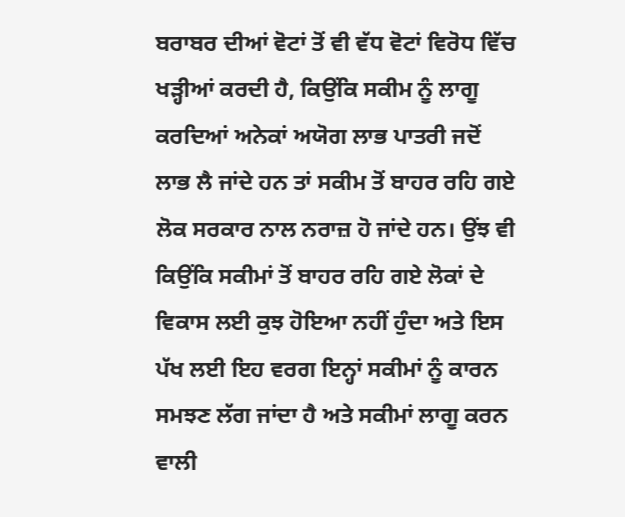ਬਰਾਬਰ ਦੀਆਂ ਵੋਟਾਂ ਤੋਂ ਵੀ ਵੱਧ ਵੋਟਾਂ ਵਿਰੋਧ ਵਿੱਚ ਖੜ੍ਹੀਆਂ ਕਰਦੀ ਹੈ, ਕਿਉਂਕਿ ਸਕੀਮ ਨੂੰ ਲਾਗੂ ਕਰਦਿਆਂ ਅਨੇਕਾਂ ਅਯੋਗ ਲਾਭ ਪਾਤਰੀ ਜਦੋਂ ਲਾਭ ਲੈ ਜਾਂਦੇ ਹਨ ਤਾਂ ਸਕੀਮ ਤੋਂ ਬਾਹਰ ਰਹਿ ਗਏ ਲੋਕ ਸਰਕਾਰ ਨਾਲ ਨਰਾਜ਼ ਹੋ ਜਾਂਦੇ ਹਨ। ਉਂਝ ਵੀ ਕਿਉਂਕਿ ਸਕੀਮਾਂ ਤੋਂ ਬਾਹਰ ਰਹਿ ਗਏ ਲੋਕਾਂ ਦੇ ਵਿਕਾਸ ਲਈ ਕੁਝ ਹੋਇਆ ਨਹੀਂ ਹੁੰਦਾ ਅਤੇ ਇਸ ਪੱਖ ਲਈ ਇਹ ਵਰਗ ਇਨ੍ਹਾਂ ਸਕੀਮਾਂ ਨੂੰ ਕਾਰਨ ਸਮਝਣ ਲੱਗ ਜਾਂਦਾ ਹੈ ਅਤੇ ਸਕੀਮਾਂ ਲਾਗੂ ਕਰਨ ਵਾਲੀ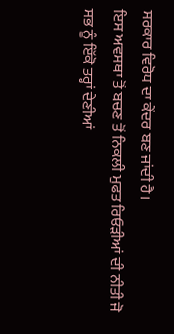ਸਰਕਾਰ ਵਿਰੋਧ ਦਾ ਕੇਂਦਰ ਬਣ ਜਾਂਦੀ ਹੈ।
ਇਸ ਅਵਸਥਾ ਤੋਂ ਬਚਣ ਤੋਂ ਨਿਕਲੀ ਮੁਫਤ ਰਿਓੜੀਆਂ ਦੀ ਨੀਤੀ ਜੋ ਸਭ ਨੂੰ ਇੱਕੋ ਤਰ੍ਹਾਂ ਦੇਣੀਆਂ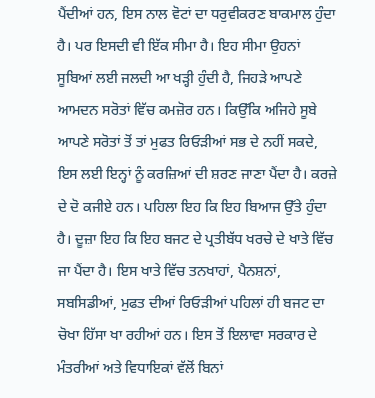ਪੈਂਦੀਆਂ ਹਨ, ਇਸ ਨਾਲ ਵੋਟਾਂ ਦਾ ਧਰੁਵੀਕਰਣ ਬਾਕਮਾਲ ਹੁੰਦਾ ਹੈ। ਪਰ ਇਸਦੀ ਵੀ ਇੱਕ ਸੀਮਾ ਹੈ। ਇਹ ਸੀਮਾ ਉਹਨਾਂ ਸੂਬਿਆਂ ਲਈ ਜਲਦੀ ਆ ਖੜ੍ਹੀ ਹੁੰਦੀ ਹੈ, ਜਿਹੜੇ ਆਪਣੇ ਆਮਦਨ ਸਰੋਤਾਂ ਵਿੱਚ ਕਮਜ਼ੋਰ ਹਨ। ਕਿਉੱਕਿ ਅਜਿਹੇ ਸੂਬੇ ਆਪਣੇ ਸਰੋਤਾਂ ਤੋਂ ਤਾਂ ਮੁਫਤ ਰਿਓੜੀਆਂ ਸਭ ਦੇ ਨਹੀਂ ਸਕਦੇ, ਇਸ ਲਈ ਇਨ੍ਹਾਂ ਨੂੰ ਕਰਜ਼ਿਆਂ ਦੀ ਸ਼ਰਣ ਜਾਣਾ ਪੈਂਦਾ ਹੈ। ਕਰਜ਼ੇ ਦੇ ਦੋ ਕਜੀਏ ਹਨ। ਪਹਿਲਾ ਇਹ ਕਿ ਇਹ ਬਿਆਜ ਉੱਤੇ ਹੁੰਦਾ ਹੈ। ਦੂਜ਼ਾ ਇਹ ਕਿ ਇਹ ਬਜਟ ਦੇ ਪ੍ਰਤੀਬੱਧ ਖਰਚੇ ਦੇ ਖਾਤੇ ਵਿੱਚ ਜਾ ਪੈਂਦਾ ਹੈ। ਇਸ ਖਾਤੇ ਵਿੱਚ ਤਨਖਾਹਾਂ, ਪੈਨਸ਼ਨਾਂ, ਸਬਸਿਡੀਆਂ, ਮੁਫਤ ਦੀਆਂ ਰਿਓੜੀਆਂ ਪਹਿਲਾਂ ਹੀ ਬਜਟ ਦਾ ਚੋਖਾ ਹਿੱਸਾ ਖਾ ਰਹੀਆਂ ਹਨ। ਇਸ ਤੋਂ ਇਲਾਵਾ ਸਰਕਾਰ ਦੇ ਮੰਤਰੀਆਂ ਅਤੇ ਵਿਧਾਇਕਾਂ ਵੱਲੋਂ ਬਿਨਾਂ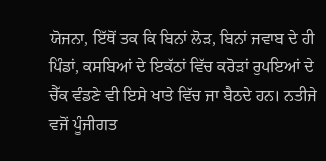ਯੋਜਨਾ, ਇੱਥੋਂ ਤਕ ਕਿ ਬਿਨਾਂ ਲੋੜ, ਬਿਨਾਂ ਜਵਾਬ ਦੇ ਹੀ ਪਿੰਡਾਂ, ਕਸਬਿਆਂ ਦੇ ਇਕੱਠਾਂ ਵਿੱਚ ਕਰੋੜਾਂ ਰੁਪਇਆਂ ਦੇ ਚੈੱਕ ਵੰਡਣੇ ਵੀ ਇਸੇ ਖਾਤੇ ਵਿੱਚ ਜਾ ਬੈਠਦੇ ਹਨ। ਨਤੀਜੇ ਵਜੋਂ ਪੂੰਜੀਗਤ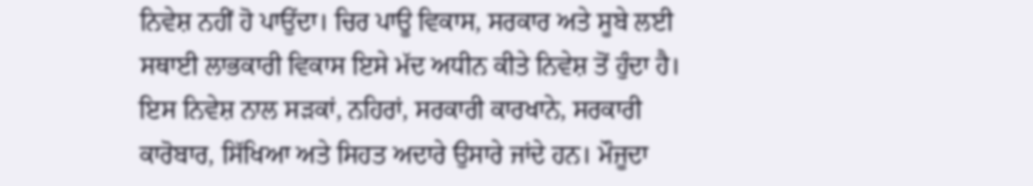ਨਿਵੇਸ਼ ਨਹੀਂ ਹੋ ਪਾਉਂਦਾ। ਚਿਰ ਪਾਊ ਵਿਕਾਸ, ਸਰਕਾਰ ਅਤੇ ਸੂਬੇ ਲਈ ਸਥਾਈ ਲਾਭਕਾਰੀ ਵਿਕਾਸ ਇਸੇ ਮੱਦ ਅਧੀਨ ਕੀਤੇ ਨਿਵੇਸ਼ ਤੋਂ ਹੁੰਦਾ ਹੈ। ਇਸ ਨਿਵੇਸ਼ ਨਾਲ ਸੜਕਾਂ, ਨਹਿਰਾਂ, ਸਰਕਾਰੀ ਕਾਰਖਾਨੇ, ਸਰਕਾਰੀ ਕਾਰੋਬਾਰ, ਸਿੱਖਿਆ ਅਤੇ ਸਿਹਤ ਅਦਾਰੇ ਉਸਾਰੇ ਜਾਂਦੇ ਹਨ। ਮੌਜੂਦਾ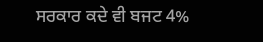ਸਰਕਾਰ ਕਦੇ ਵੀ ਬਜਟ 4%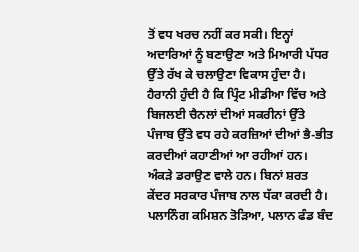ਤੋਂ ਵਧ ਖਰਚ ਨਹੀਂ ਕਰ ਸਕੀ। ਇਨ੍ਹਾਂ ਅਦਾਰਿਆਂ ਨੂੰ ਬਣਾਉਣਾ ਅਤੇ ਮਿਆਰੀ ਪੱਧਰ ਉੱਤੇ ਰੱਖ ਕੇ ਚਲਾਉਣਾ ਵਿਕਾਸ ਹੁੰਦਾ ਹੈ।
ਹੈਰਾਨੀ ਹੁੰਦੀ ਹੈ ਕਿ ਪ੍ਰਿੰਟ ਮੀਡੀਆ ਵਿੱਚ ਅਤੇ ਬਿਜਲਈ ਚੈਨਲਾਂ ਦੀਆਂ ਸਕਰੀਨਾਂ ਉੱਤੇ ਪੰਜਾਬ ਉੱਤੇ ਵਧ ਰਹੇ ਕਰਜ਼ਿਆਂ ਦੀਆਂ ਭੈ-ਭੀਤ ਕਰਦੀਆਂ ਕਹਾਣੀਆਂ ਆ ਰਹੀਆਂ ਹਨ। ਅੰਕੜੇ ਡਰਾਉਣ ਵਾਲੇ ਹਨ। ਬਿਨਾਂ ਸ਼ਰਤ ਕੇਂਦਰ ਸਰਕਾਰ ਪੰਜਾਬ ਨਾਲ ਧੱਕਾ ਕਰਦੀ ਹੈ। ਪਲਾਨਿੰਗ ਕਮਿਸ਼ਨ ਤੋੜਿਆ, ਪਲਾਨ ਫੰਡ ਬੰਦ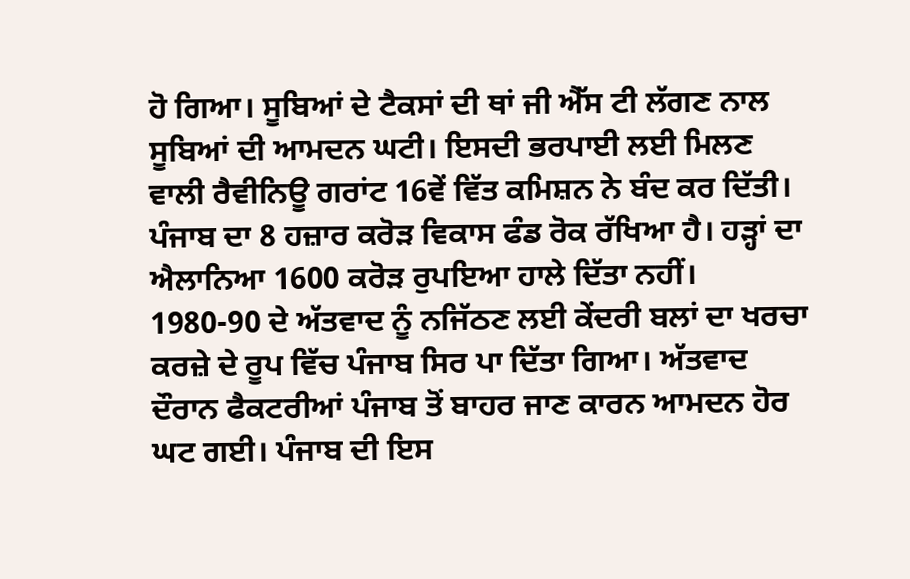ਹੋ ਗਿਆ। ਸੂਬਿਆਂ ਦੇ ਟੈਕਸਾਂ ਦੀ ਥਾਂ ਜੀ ਐੱਸ ਟੀ ਲੱਗਣ ਨਾਲ ਸੂਬਿਆਂ ਦੀ ਆਮਦਨ ਘਟੀ। ਇਸਦੀ ਭਰਪਾਈ ਲਈ ਮਿਲਣ ਵਾਲੀ ਰੈਵੀਨਿਊ ਗਰਾਂਟ 16ਵੇਂ ਵਿੱਤ ਕਮਿਸ਼ਨ ਨੇ ਬੰਦ ਕਰ ਦਿੱਤੀ। ਪੰਜਾਬ ਦਾ 8 ਹਜ਼ਾਰ ਕਰੋੜ ਵਿਕਾਸ ਫੰਡ ਰੋਕ ਰੱਖਿਆ ਹੈ। ਹੜ੍ਹਾਂ ਦਾ ਐਲਾਨਿਆ 1600 ਕਰੋੜ ਰੁਪਇਆ ਹਾਲੇ ਦਿੱਤਾ ਨਹੀਂ। 1980-90 ਦੇ ਅੱਤਵਾਦ ਨੂੰ ਨਜਿੱਠਣ ਲਈ ਕੇਂਦਰੀ ਬਲਾਂ ਦਾ ਖਰਚਾ ਕਰਜ਼ੇ ਦੇ ਰੂਪ ਵਿੱਚ ਪੰਜਾਬ ਸਿਰ ਪਾ ਦਿੱਤਾ ਗਿਆ। ਅੱਤਵਾਦ ਦੌਰਾਨ ਫੈਕਟਰੀਆਂ ਪੰਜਾਬ ਤੋਂ ਬਾਹਰ ਜਾਣ ਕਾਰਨ ਆਮਦਨ ਹੋਰ ਘਟ ਗਈ। ਪੰਜਾਬ ਦੀ ਇਸ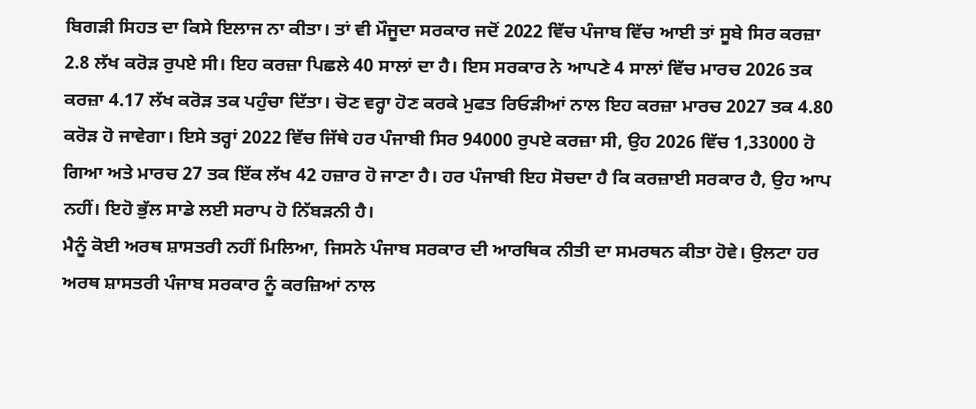ਬਿਗੜੀ ਸਿਹਤ ਦਾ ਕਿਸੇ ਇਲਾਜ ਨਾ ਕੀਤਾ। ਤਾਂ ਵੀ ਮੌਜੂਦਾ ਸਰਕਾਰ ਜਦੋਂ 2022 ਵਿੱਚ ਪੰਜਾਬ ਵਿੱਚ ਆਈ ਤਾਂ ਸੂਬੇ ਸਿਰ ਕਰਜ਼ਾ 2.8 ਲੱਖ ਕਰੋੜ ਰੁਪਏ ਸੀ। ਇਹ ਕਰਜ਼ਾ ਪਿਛਲੇ 40 ਸਾਲਾਂ ਦਾ ਹੈ। ਇਸ ਸਰਕਾਰ ਨੇ ਆਪਣੇ 4 ਸਾਲਾਂ ਵਿੱਚ ਮਾਰਚ 2026 ਤਕ ਕਰਜ਼ਾ 4.17 ਲੱਖ ਕਰੋੜ ਤਕ ਪਹੁੰਚਾ ਦਿੱਤਾ। ਚੋਣ ਵਰ੍ਹਾ ਹੋਣ ਕਰਕੇ ਮੁਫਤ ਰਿਓੜੀਆਂ ਨਾਲ ਇਹ ਕਰਜ਼ਾ ਮਾਰਚ 2027 ਤਕ 4.80 ਕਰੋੜ ਹੋ ਜਾਵੇਗਾ। ਇਸੇ ਤਰ੍ਹਾਂ 2022 ਵਿੱਚ ਜਿੱਥੇ ਹਰ ਪੰਜਾਬੀ ਸਿਰ 94000 ਰੁਪਏ ਕਰਜ਼ਾ ਸੀ, ਉਹ 2026 ਵਿੱਚ 1,33000 ਹੋ ਗਿਆ ਅਤੇ ਮਾਰਚ 27 ਤਕ ਇੱਕ ਲੱਖ 42 ਹਜ਼ਾਰ ਹੋ ਜਾਣਾ ਹੈ। ਹਰ ਪੰਜਾਬੀ ਇਹ ਸੋਚਦਾ ਹੈ ਕਿ ਕਰਜ਼ਾਈ ਸਰਕਾਰ ਹੈ, ਉਹ ਆਪ ਨਹੀਂ। ਇਹੋ ਭੁੱਲ ਸਾਡੇ ਲਈ ਸਰਾਪ ਹੋ ਨਿੱਬੜਨੀ ਹੈ।
ਮੈਨੂੰ ਕੋਈ ਅਰਥ ਸ਼ਾਸਤਰੀ ਨਹੀਂ ਮਿਲਿਆ, ਜਿਸਨੇ ਪੰਜਾਬ ਸਰਕਾਰ ਦੀ ਆਰਥਿਕ ਨੀਤੀ ਦਾ ਸਮਰਥਨ ਕੀਤਾ ਹੋਵੇ। ਉਲਟਾ ਹਰ ਅਰਥ ਸ਼ਾਸਤਰੀ ਪੰਜਾਬ ਸਰਕਾਰ ਨੂੰ ਕਰਜ਼ਿਆਂ ਨਾਲ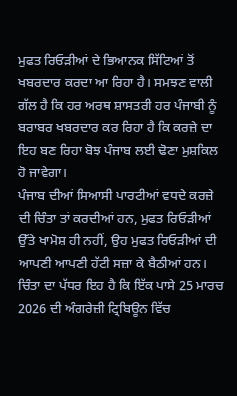ਮੁਫਤ ਰਿਓੜੀਆਂ ਦੇ ਭਿਆਨਕ ਸਿੱਟਿਆਂ ਤੋਂ ਖਬਰਦਾਰ ਕਰਦਾ ਆ ਰਿਹਾ ਹੈ। ਸਮਝਣ ਵਾਲੀ ਗੱਲ ਹੈ ਕਿ ਹਰ ਅਰਥ ਸ਼ਾਸਤਰੀ ਹਰ ਪੰਜਾਬੀ ਨੂੰ ਬਰਾਬਰ ਖਬਰਦਾਰ ਕਰ ਰਿਹਾ ਹੈ ਕਿ ਕਰਜ਼ੇ ਦਾ ਇਹ ਬਣ ਰਿਹਾ ਬੋਝ ਪੰਜਾਬ ਲਈ ਢੋਣਾ ਮੁਸ਼ਕਿਲ ਹੋ ਜਾਵੇਗਾ।
ਪੰਜਾਬ ਦੀਆਂ ਸਿਆਸੀ ਪਾਰਟੀਆਂ ਵਧਦੇ ਕਰਜ਼ੇ ਦੀ ਚਿੰਤਾ ਤਾਂ ਕਰਦੀਆਂ ਹਨ, ਮੁਫਤ ਰਿਓੜੀਆਂ ਉੱਤੇ ਖਾਮੋਸ਼ ਹੀ ਨਹੀਂ, ਉਹ ਮੁਫਤ ਰਿਓੜੀਆਂ ਦੀ ਆਪਣੀ ਆਪਣੀ ਹੱਟੀ ਸਜ਼ਾ ਕੇ ਬੈਠੀਆਂ ਹਨ। ਚਿੰਤਾ ਦਾ ਪੱਧਰ ਇਹ ਹੈ ਕਿ ਇੱਕ ਪਾਸੇ 25 ਮਾਰਚ 2026 ਦੀ ਅੰਗਰੇਜ਼ੀ ਟ੍ਰਿਬਿਊਨ ਵਿੱਚ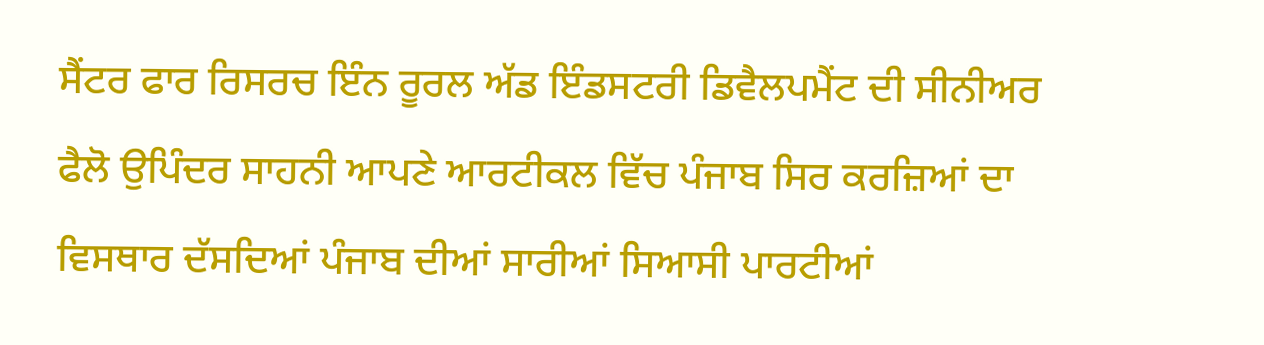ਸੈਂਟਰ ਫਾਰ ਰਿਸਰਚ ਇੰਨ ਰੂਰਲ ਅੱਡ ਇੰਡਸਟਰੀ ਡਿਵੈਲਪਮੈਂਟ ਦੀ ਸੀਨੀਅਰ ਫੈਲੋ ਉਪਿੰਦਰ ਸਾਹਨੀ ਆਪਣੇ ਆਰਟੀਕਲ ਵਿੱਚ ਪੰਜਾਬ ਸਿਰ ਕਰਜ਼ਿਆਂ ਦਾ ਵਿਸਥਾਰ ਦੱਸਦਿਆਂ ਪੰਜਾਬ ਦੀਆਂ ਸਾਰੀਆਂ ਸਿਆਸੀ ਪਾਰਟੀਆਂ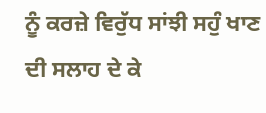ਨੂੰ ਕਰਜ਼ੇ ਵਿਰੁੱਧ ਸਾਂਝੀ ਸਹੁੰ ਖਾਣ ਦੀ ਸਲਾਹ ਦੇ ਕੇ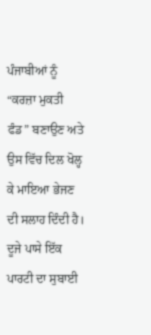ਪੰਜਾਬੀਆਂ ਨੂੰ “ਕਰਜ਼ਾ ਮੁਕਤੀ ਫੰਡ” ਬਣਾਉਣ ਅਤੇ ਉਸ ਵਿੱਚ ਦਿਲ ਖੋਲ੍ਹ ਕੇ ਮਾਇਆ ਭੇਜਣ ਦੀ ਸਲਾਹ ਦਿੰਦੀ ਹੈ। ਦੂਜੇ ਪਾਸੇ ਇੱਕ ਪਾਰਟੀ ਦਾ ਸੁਬਾਈ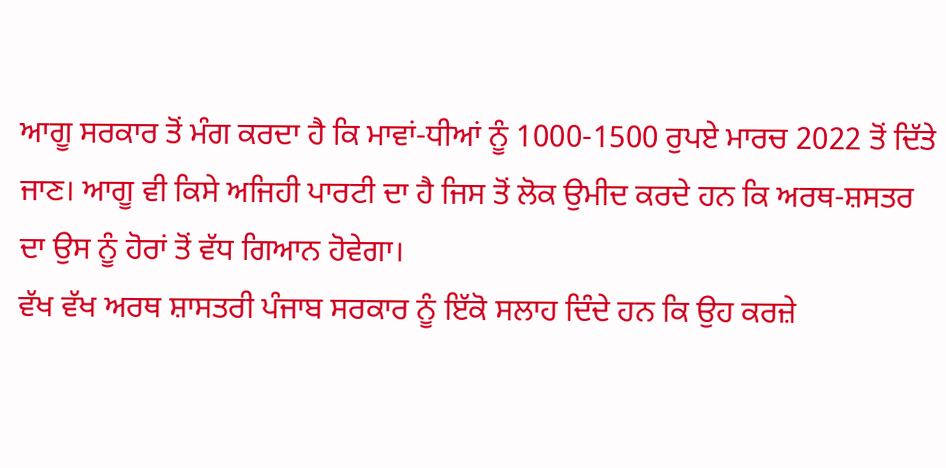ਆਗੂ ਸਰਕਾਰ ਤੋਂ ਮੰਗ ਕਰਦਾ ਹੈ ਕਿ ਮਾਵਾਂ-ਧੀਆਂ ਨੂੰ 1000-1500 ਰੁਪਏ ਮਾਰਚ 2022 ਤੋਂ ਦਿੱਤੇ ਜਾਣ। ਆਗੂ ਵੀ ਕਿਸੇ ਅਜਿਹੀ ਪਾਰਟੀ ਦਾ ਹੈ ਜਿਸ ਤੋਂ ਲੋਕ ਉਮੀਦ ਕਰਦੇ ਹਨ ਕਿ ਅਰਥ-ਸ਼ਸਤਰ ਦਾ ਉਸ ਨੂੰ ਹੋਰਾਂ ਤੋਂ ਵੱਧ ਗਿਆਨ ਹੋਵੇਗਾ।
ਵੱਖ ਵੱਖ ਅਰਥ ਸ਼ਾਸਤਰੀ ਪੰਜਾਬ ਸਰਕਾਰ ਨੂੰ ਇੱਕੋ ਸਲਾਹ ਦਿੰਦੇ ਹਨ ਕਿ ਉਹ ਕਰਜ਼ੇ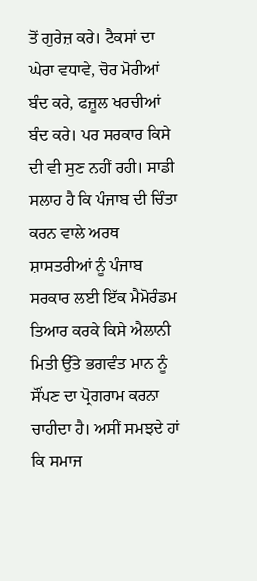ਤੋਂ ਗੁਰੇਜ਼ ਕਰੇ। ਟੈਕਸਾਂ ਦਾ ਘੇਰਾ ਵਧਾਵੇ, ਚੋਰ ਮੋਰੀਆਂ ਬੰਦ ਕਰੇ, ਫਜ਼ੂਲ ਖਰਚੀਆਂ ਬੰਦ ਕਰੇ। ਪਰ ਸਰਕਾਰ ਕਿਸੇ ਦੀ ਵੀ ਸੁਣ ਨਹੀਂ ਰਹੀ। ਸਾਡੀ ਸਲਾਹ ਹੈ ਕਿ ਪੰਜਾਬ ਦੀ ਚਿੰਤਾ ਕਰਨ ਵਾਲੇ ਅਰਥ ਸ਼ਾਸਤਰੀਆਂ ਨੂੰ ਪੰਜਾਬ ਸਰਕਾਰ ਲਈ ਇੱਕ ਮੈਮੋਰੰਡਮ ਤਿਆਰ ਕਰਕੇ ਕਿਸੇ ਐਲਾਨੀ ਮਿਤੀ ਉੱਤੇ ਭਗਵੰਤ ਮਾਨ ਨੂੰ ਸੌਂਪਣ ਦਾ ਪ੍ਰੋਗਰਾਮ ਕਰਨਾ ਚਾਹੀਦਾ ਹੈ। ਅਸੀਂ ਸਮਝਦੇ ਹਾਂ ਕਿ ਸਮਾਜ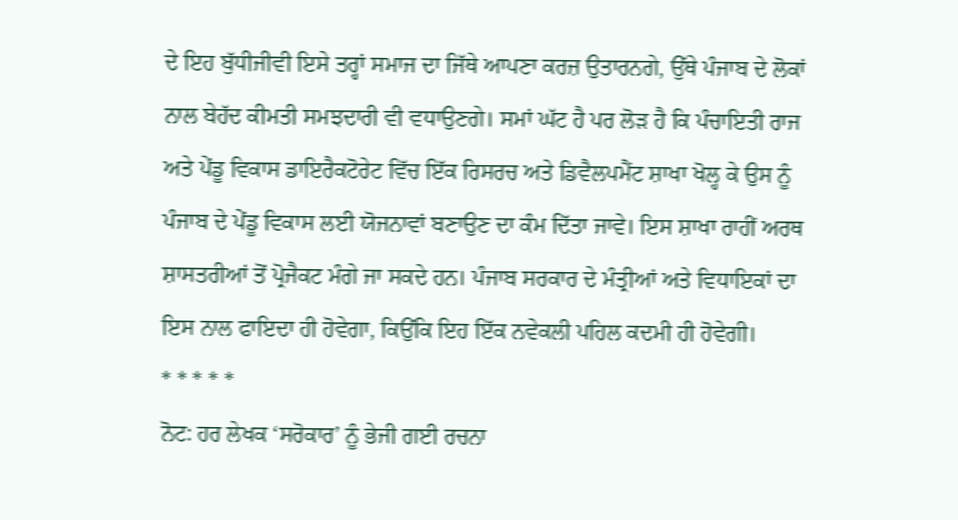ਦੇ ਇਹ ਬੁੱਧੀਜੀਵੀ ਇਸੇ ਤਰ੍ਹਾਂ ਸਮਾਜ ਦਾ ਜਿੱਥੇ ਆਪਣਾ ਕਰਜ਼ ਉਤਾਰਨਗੇ, ਉੱਥੇ ਪੰਜਾਬ ਦੇ ਲੋਕਾਂ ਨਾਲ ਬੇਹੱਦ ਕੀਮਤੀ ਸਮਝਦਾਰੀ ਵੀ ਵਧਾਉਣਗੇ। ਸਮਾਂ ਘੱਟ ਹੈ ਪਰ ਲੋੜ ਹੈ ਕਿ ਪੰਚਾਇਤੀ ਰਾਜ ਅਤੇ ਪੇਂਡੂ ਵਿਕਾਸ ਡਾਇਰੈਕਟੋਰੇਟ ਵਿੱਚ ਇੱਕ ਰਿਸਰਚ ਅਤੇ ਡਿਵੈਲਪਮੈਂਟ ਸ਼ਾਖਾ ਖੋਲ੍ਹ ਕੇ ਉਸ ਨੂੰ ਪੰਜਾਬ ਦੇ ਪੇਂਡੂ ਵਿਕਾਸ ਲਈ ਯੋਜਨਾਵਾਂ ਬਣਾਉਣ ਦਾ ਕੰਮ ਦਿੱਤਾ ਜਾਵੇ। ਇਸ ਸ਼ਾਖਾ ਰਾਹੀਂ ਅਰਥ ਸ਼ਾਸਤਰੀਆਂ ਤੋਂ ਪ੍ਰੋਜੈਕਟ ਮੰਗੇ ਜਾ ਸਕਦੇ ਹਨ। ਪੰਜਾਬ ਸਰਕਾਰ ਦੇ ਮੰਤ੍ਰੀਆਂ ਅਤੇ ਵਿਧਾਇਕਾਂ ਦਾ ਇਸ ਨਾਲ ਫਾਇਦਾ ਹੀ ਹੋਵੇਗਾ, ਕਿਉਂਕਿ ਇਹ ਇੱਕ ਨਵੇਕਲੀ ਪਹਿਲ ਕਦਮੀ ਹੀ ਹੋਵੇਗੀ।
* * * * *
ਨੋਟ: ਹਰ ਲੇਖਕ ‘ਸਰੋਕਾਰ’ ਨੂੰ ਭੇਜੀ ਗਈ ਰਚਨਾ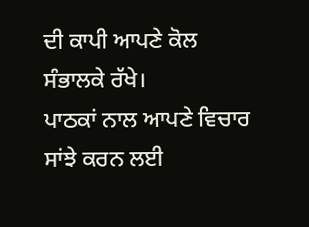ਦੀ ਕਾਪੀ ਆਪਣੇ ਕੋਲ ਸੰਭਾਲਕੇ ਰੱਖੇ।
ਪਾਠਕਾਂ ਨਾਲ ਆਪਣੇ ਵਿਚਾਰ ਸਾਂਝੇ ਕਰਨ ਲਈ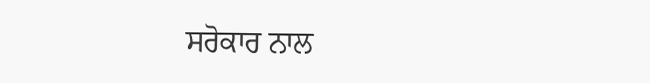ਸਰੋਕਾਰ ਨਾਲ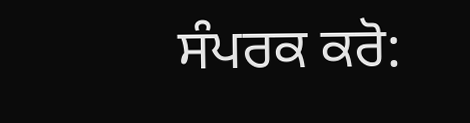ਸੰਪਰਕ ਕਰੋ: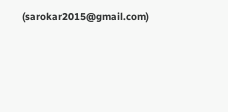(sarokar2015@gmail.com)